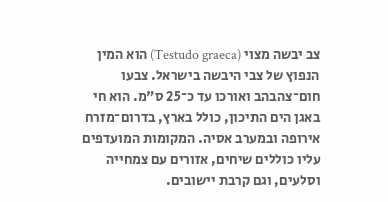צב יבשה מצוי (Testudo graeca) הוא המין הנפוץ של צבי היבשה בישראל. צבעו חום־צהבהב ואורכו עד כ־25 ס"מ. הוא חי באגן הים התיכון, כולל בארץ, בדרום־מזרח אירופה ובמערב אסיה. המקומות המועדפים עליו כוללים שיחים, אזורים עם צמחייה וסלעים, וגם קרבת יישובים.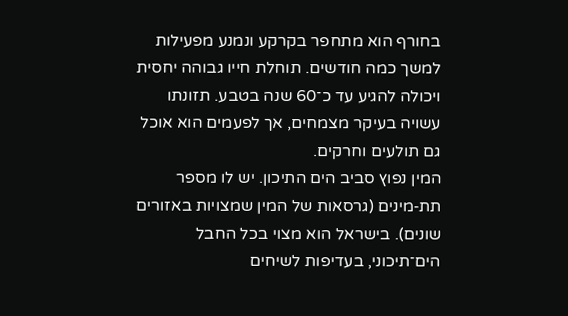בחורף הוא מתחפר בקרקע ונמנע מפעילות למשך כמה חודשים. תוחלת חייו גבוהה יחסית ויכולה להגיע עד כ־60 שנה בטבע. תזונתו עשויה בעיקר מצמחים, אך לפעמים הוא אוכל גם תולעים וחרקים.
המין נפוץ סביב הים התיכון. יש לו מספר תת‑מינים (גרסאות של המין שמצויות באזורים שונים). בישראל הוא מצוי בכל החבל הים־תיכוני, בעדיפות לשיחים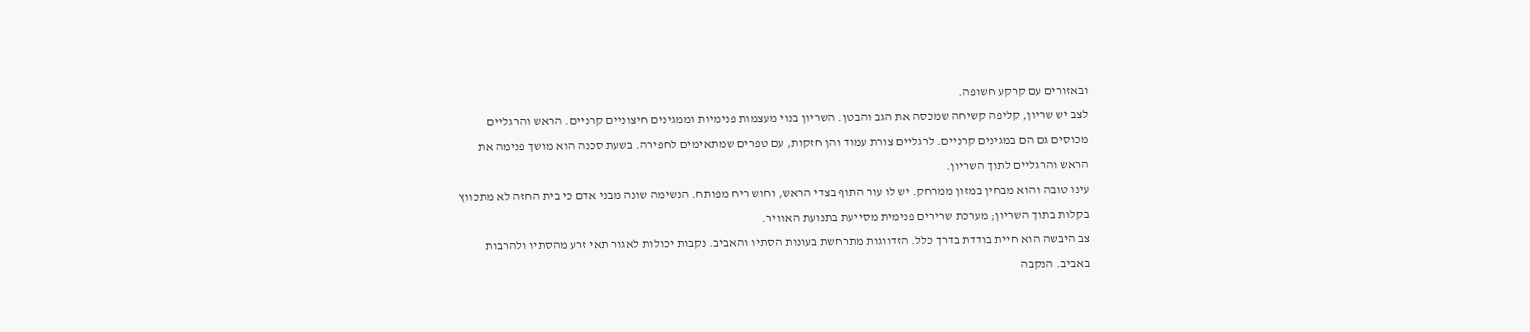ובאזורים עם קרקע חשופה.
לצב יש שריון, קליפה קשיחה שמכסה את הגב והבטן. השריון בנוי מעצמות פנימיות וממגינים חיצוניים קרניים. הראש והרגליים מכוסים גם הם במגינים קרניים. לרגליים צורת עמוד והן חזקות, עם טפרים שמתאימים לחפירה. בשעת סכנה הוא מושך פנימה את הראש והרגליים לתוך השריון.
עינו טובה והוא מבחין במזון ממרחק. יש לו עור התוף בצדי הראש, וחוש ריח מפותח. הנשימה שונה מבני אדם כי בית החזה לא מתכווץ בקלות בתוך השריון; מערכת שרירים פנימית מסייעת בתנועת האוויר.
צב היבשה הוא חיית בודדת בדרך כלל. הזדווגות מתרחשת בעונות הסתיו והאביב. נקבות יכולות לאגור תאי זרע מהסתיו ולהרבות באביב. הנקבה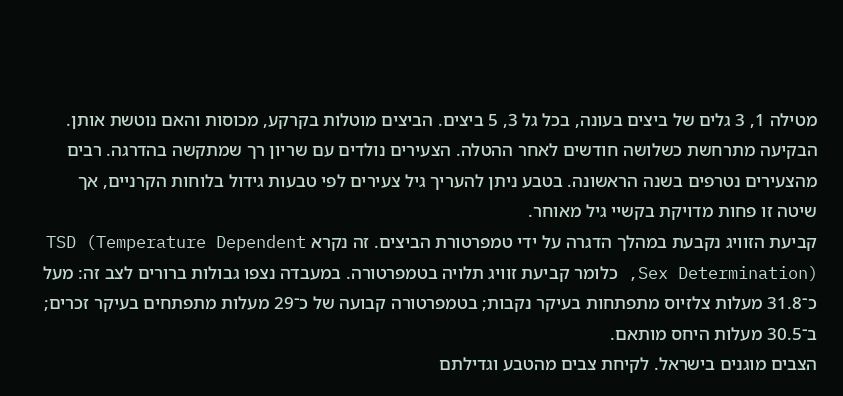מטילה 1, 3 גלים של ביצים בעונה, בכל גל 3, 5 ביצים. הביצים מוטלות בקרקע, מכוסות והאם נוטשת אותן. הבקיעה מתרחשת כשלושה חודשים לאחר ההטלה. הצעירים נולדים עם שריון רך שמתקשה בהדרגה. רבים מהצעירים נטרפים בשנה הראשונה. בטבע ניתן להעריך גיל צעירים לפי טבעות גידול בלוחות הקרניים, אך שיטה זו פחות מדויקת בקשיי גיל מאוחר.
קביעת הזוויג נקבעת במהלך הדגרה על ידי טמפרטורת הביצים. זה נקרא TSD (Temperature Dependent Sex Determination), כלומר קביעת זוויג תלויה בטמפרטורה. במעבדה נצפו גבולות ברורים לצב זה: מעל כ־31.8 מעלות צלזיוס מתפתחות בעיקר נקבות; בטמפרטורה קבועה של כ־29 מעלות מתפתחים בעיקר זכרים; ב־30.5 מעלות היחס מותאם.
הצבים מוגנים בישראל. לקיחת צבים מהטבע וגדילתם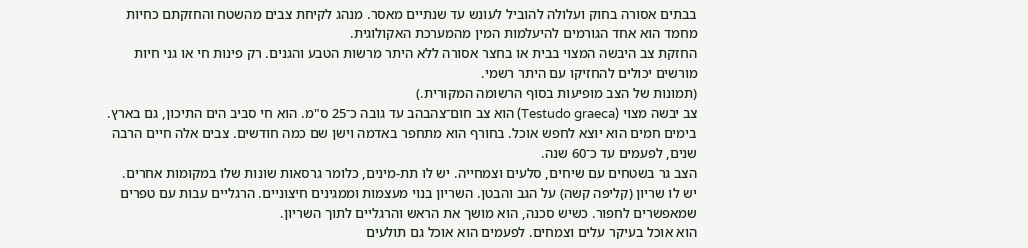בבתים אסורה בחוק ועלולה להוביל לעונש עד שנתיים מאסר. מנהג לקיחת צבים מהשטח והחזקתם כחיות מחמד הוא אחד הגורמים להיעלמות המין מהמערכת האקולוגית.
החזקת צב היבשה המצוי בבית או בחצר אסורה ללא היתר מרשות הטבע והגנים. רק פינות חי או גני חיות מורשים יכולים להחזיקו עם היתר רשמי.
(תמונות של הצב מופיעות בסוף הרשומה המקורית.)
צב יבשה מצוי (Testudo graeca) הוא צב חום־צהבהב עד גובה כ־25 ס"מ. הוא חי סביב הים התיכון, גם בארץ. בימים חמים הוא יוצא לחפש אוכל. בחורף הוא מתחפר באדמה וישן שם כמה חודשים. צבים אלה חיים הרבה שנים, לפעמים עד כ־60 שנה.
הצב גר בשטחים עם שיחים, סלעים וצמחייה. יש לו תת‑מינים, כלומר גרסאות שונות שלו במקומות אחרים.
יש לו שריון (קליפה קשה) על הגב והבטן. השריון בנוי מעצמות וממגינים חיצוניים. הרגליים עבות עם טפרים שמאפשרים לחפור. כשיש סכנה, הוא מושך את הראש והרגליים לתוך השריון.
הוא אוכל בעיקר עלים וצמחים. לפעמים הוא אוכל גם תולעים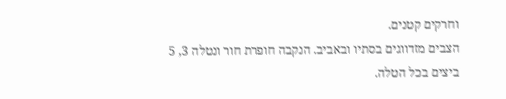וחרקים קטנים.
הצבים מזדווגים בסתיו ובאביב. הנקבה חופרת חור ונטלה 3, 5 ביצים בכל הטלה.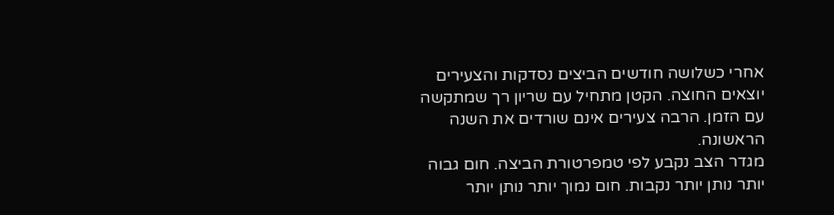אחרי כשלושה חודשים הביצים נסדקות והצעירים יוצאים החוצה. הקטן מתחיל עם שריון רך שמתקשה עם הזמן. הרבה צעירים אינם שורדים את השנה הראשונה.
מגדר הצב נקבע לפי טמפרטורת הביצה. חום גבוה יותר נותן יותר נקבות. חום נמוך יותר נותן יותר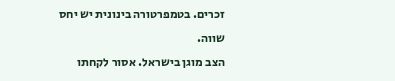זכרים. בטמפרטורה בינונית יש יחס שווה.
הצב מוגן בישראל. אסור לקחתו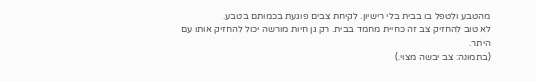מהטבע ולטפל בו בבית בלי רישיון. לקיחת צבים פוגעת בכמותם בטבע.
לא טוב להחזיק צב זה כחיית מחמד בבית. רק גן חיות מורשה יכול להחזיק אותו עם היתר.
(בתמונה: צב יבשה מצוי.)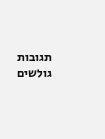תגובות גולשים